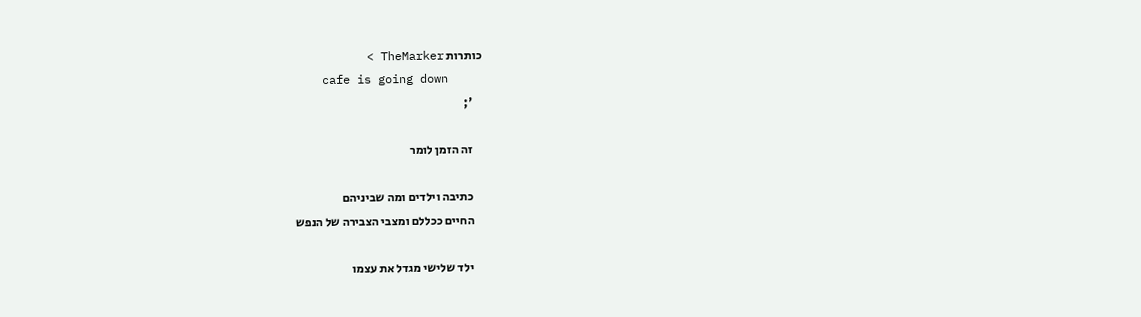כותרות TheMarker >
    cafe is going down
    ';

    זה הזמן לומר

    כתיבה וילדים ומה שביניהם
    החיים ככללם ומצבי הצבירה של הנפש

    ילד שלישי מגדל את עצמו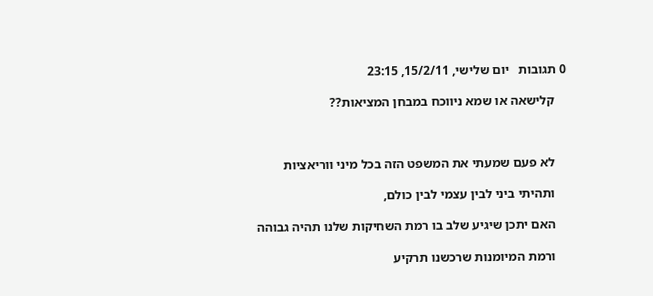0 תגובות   יום שלישי, 15/2/11, 23:15

    קלישאה או שמא ניווכח במבחן המציאות??



    לא פעם שמעתי את המשפט הזה בכל מיני ווריאציות

    ותהיתי ביני לבין עצמי לבין כולם,

    האם יתכן שיגיע שלב בו רמת השחיקות שלנו תהיה גבוהה

    ורמת המיומנות שרכשנו תרקיע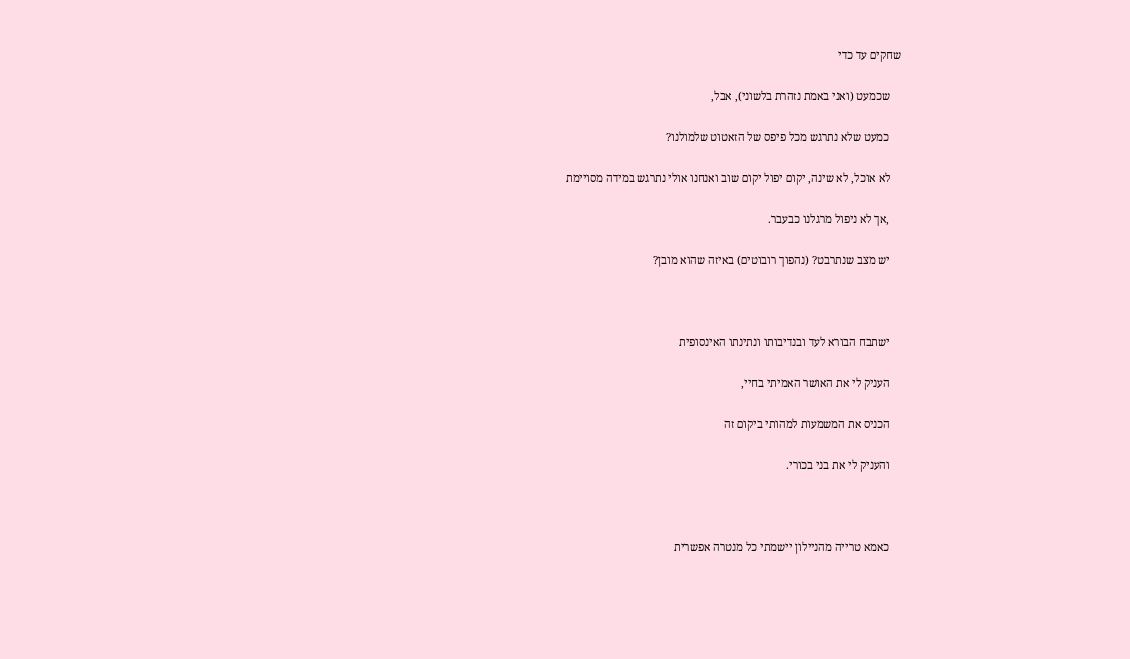שחקים עד כדי

    שכמעט (ואני באמת נזהרת בלשוני), אבל,

    כמעט שלא נתרגש מכל פיפס של הזאטוט שלמולנו?

    לא אוכל, לא שינה, יקום יפול יקום שוב ואנחנו אולי נתרגש במידה מסויימת

    ,אך לא ניפול מרגלנו כבעבר.

    יש מצב שנתרבט? (נהפוך רובוטים) באיזה שהוא מובן?



    ישתבח הבורא לעד ובנדיבותו ונתינתו האינסופית

    העניק לי את האושר האמיתי בחיי,

    הכניס את המשמעות למהותי ביקום זה

    והעניק לי את בני בכורי.



    כאמא טרייה מהניילון יישמתי כל מנטרה אפשרית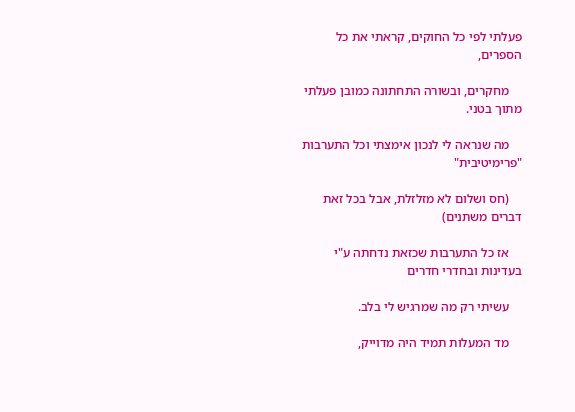פעלתי לפי כל החוקים, קראתי את כל הספרים,

    מחקרים, ובשורה התחתונה כמובן פעלתי מתוך בטני.

    מה שנראה לי לנכון אימצתי וכל התערבות "פרימיטיבית"

    (חס ושלום לא מזלזלת, אבל בכל זאת דברים משתנים)

    אז כל התערבות שכזאת נדחתה ע"י בעדינות ובחדרי חדרים

    עשיתי רק מה שמרגיש לי בלב.

    מד המעלות תמיד היה מדוייק,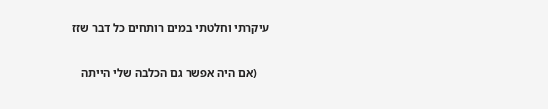עיקרתי וחלטתי במים רותחים כל דבר שזז

    (אם היה אפשר גם הכלבה שלי הייתה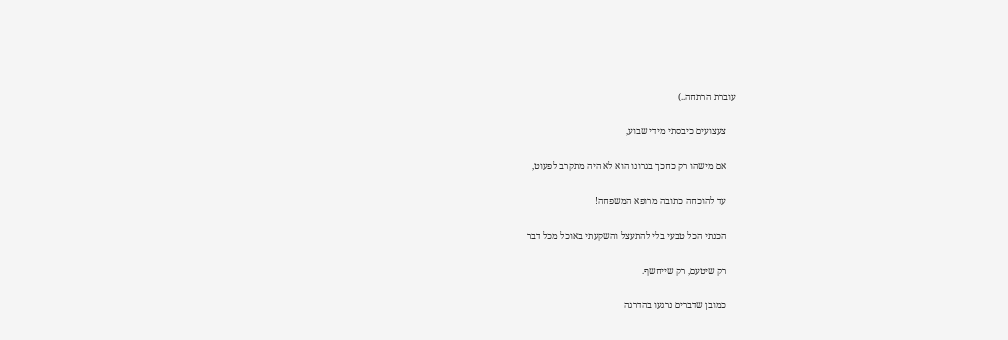עוברת הרתחה..)

    צעצועים כיבסתי מידי שבוע,

    אם מישהו רק כחכך בגרונו הוא לא היה מתקרב לפעוט,

    עד להוכחה כתובה מרופא המשפחה!

    הכנתי הכל טבעי בלי להתעצל והשקעתי באוכל מכל דבר

    רק שיטעם, רק שייחשף.

    כמובן שדברים נרגעו בהדרגה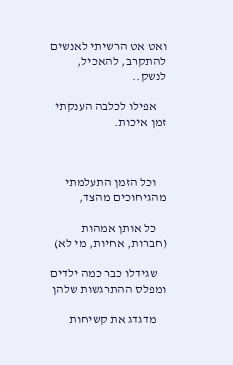ואט אט הרשיתי לאנשים להתקרב, להאכיל, לנשק..

    אפילו לכלבה הענקתי זמן איכות.



    וכל הזמן התעלמתי מהגיחוכים מהצד,

    כל אותן אמהות (חברות, אחיות, מי לא)

    שגידלו כבר כמה ילדים ומפלס ההתרגשות שלהן

    מדגדג את קשיחות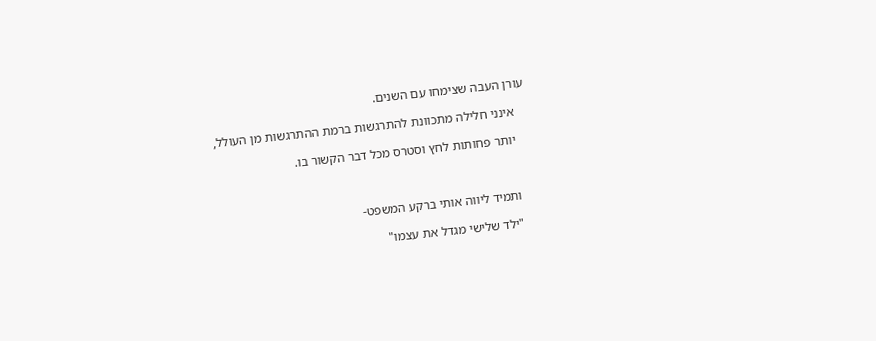עורן העבה שצימחו עם השנים.

    אינני חלילה מתכוונת להתרגשות ברמת ההתרגשות מן העולל,

    יותר פחותות לחץ וסטרס מכל דבר הקשור בו.



    ותמיד ליווה אותי ברקע המשפט-

    "ילד שלישי מגדל את עצמו"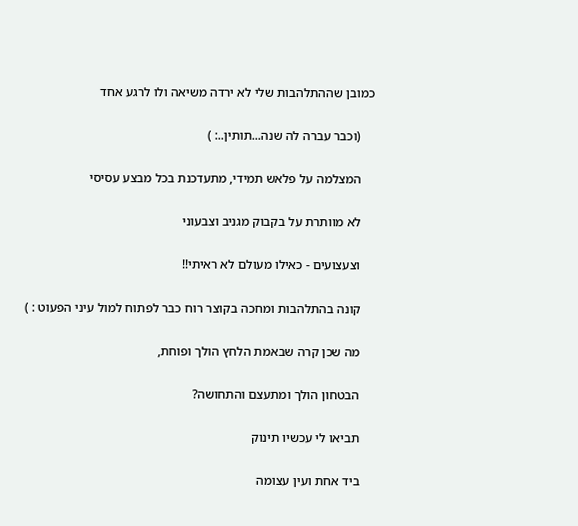כמובן שההתלהבות שלי לא ירדה משיאה ולו לרגע אחד

    (וכבר עברה לה שנה...תותין..: )

    המצלמה על פלאש תמידי, מתעדכנת בכל מבצע עסיסי

    לא מוותרת על בקבוק מגניב וצבעוני

    וצעצועים - כאילו מעולם לא ראיתי!!

    קונה בהתלהבות ומחכה בקוצר רוח כבר לפתוח למול עיני הפעוט : )

    מה שכן קרה שבאמת הלחץ הולך ופוחת,

    הבטחון הולך ומתעצם והתחושה?

    תביאו לי עכשיו תינוק

    ביד אחת ועין עצומה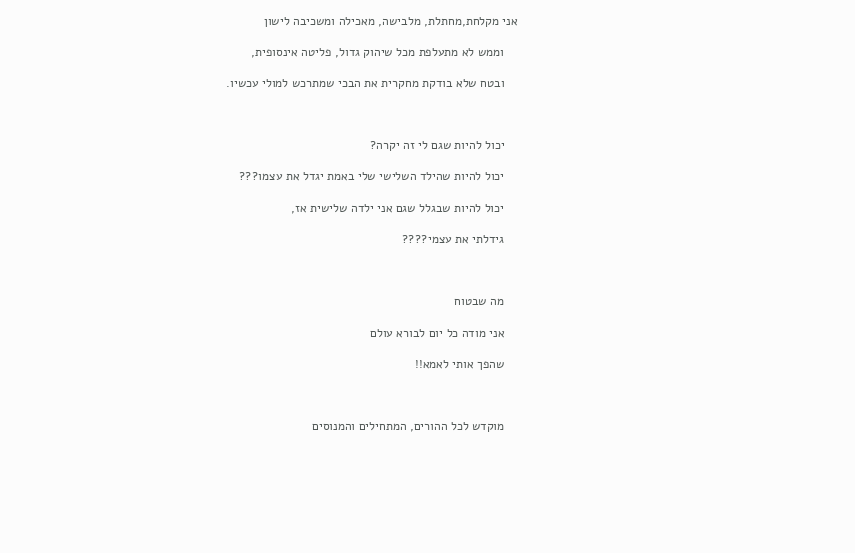אני מקלחת,מחתלת, מלבישה, מאכילה ומשכיבה לישון

    וממש לא מתעלפת מכל שיהוק גדול, פליטה אינסופית,

    ובטח שלא בודקת מחקרית את הבכי שמתרכש למולי עכשיו.



    יכול להיות שגם לי זה יקרה?

    יכול להיות שהילד השלישי שלי באמת יגדל את עצמו???

    יכול להיות שבגלל שגם אני ילדה שלישית אז,

    גידלתי את עצמי????



    מה שבטוח

    אני מודה כל יום לבורא עולם

    שהפך אותי לאמא!!



    מוקדש לכל ההורים, המתחילים והמנוסים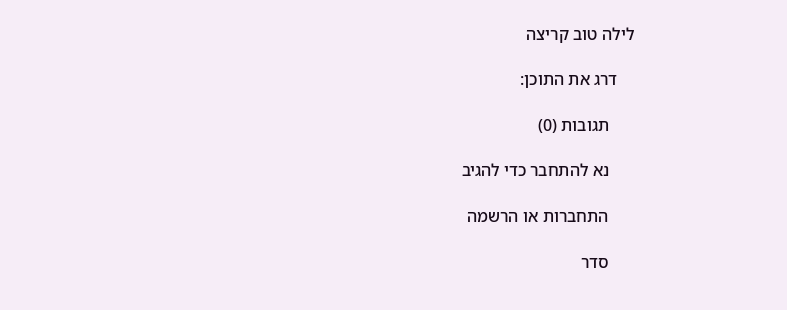לילה טוב קריצה

    דרג את התוכן:

      תגובות (0)

      נא להתחבר כדי להגיב

      התחברות או הרשמה

      סדר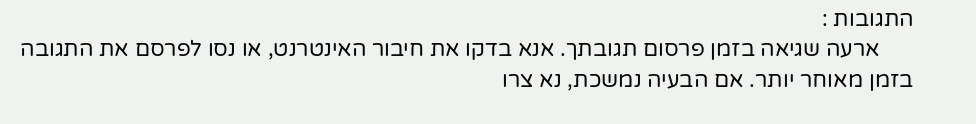התגובות :
      ארעה שגיאה בזמן פרסום תגובתך. אנא בדקו את חיבור האינטרנט, או נסו לפרסם את התגובה בזמן מאוחר יותר. אם הבעיה נמשכת, נא צרו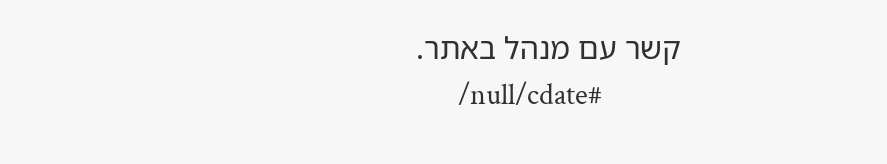קשר עם מנהל באתר.
      /null/cdate#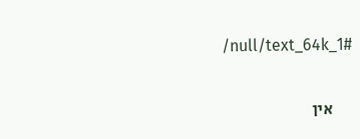/null/text_64k_1#

      אין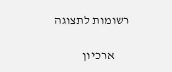רשומות לתצוגה

      ארכיון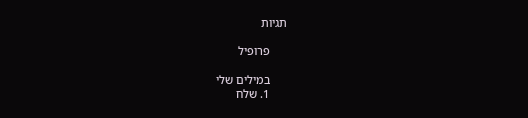תגיות

      פרופיל

      במילים שלי
      1. שלח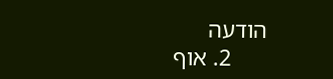הודעה
      2. אוף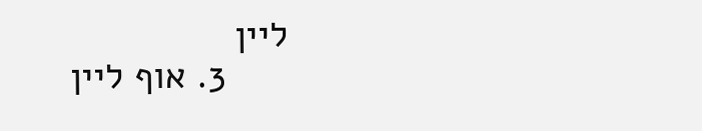ליין
      3. אוף ליין